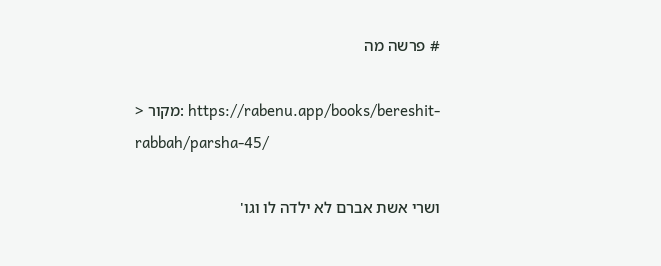# פרשה מה

> מקור: https://rabenu.app/books/bereshit-rabbah/parsha-45/

ושרי אשת אברם לא ילדה לו וגו'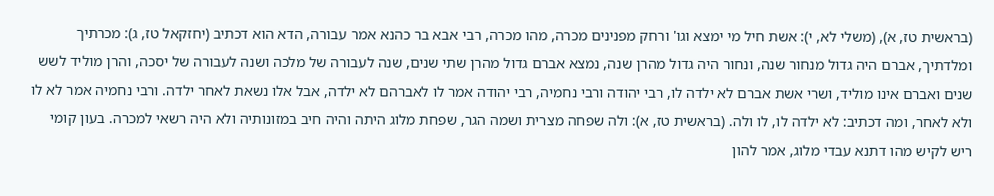(בראשית טז, א), (משלי לא, י): אשת חיל מי ימצא וגו' ורחק מפנינים מכרה, מהו מכרה, רבי אבא בר כהנא אמר עבורה, הדא הוא דכתיב (יחזקאל טז, ג): מכרתיך ומלדתיך, אברם היה גדול מנחור שנה, ונחור היה גדול מהרן שנה, נמצא אברם גדול מהרן שתי שנים, שנה לעבורה של מלכה ושנה לעבורה של יסכה, והרן מוליד לשש שנים ואברם אינו מוליד, ושרי אשת אברם לא ילדה לו, רבי יהודה ורבי נחמיה, רבי יהודה אמר לו לאברהם לא ילדה, אבל אלו נשאת לאחר ילדה. ורבי נחמיה אמר לא לו ולא לאחר, ומה דכתיב: לא ילדה לו, לו ולה. (בראשית טז, א): ולה שפחה מצרית ושמה הגר, שפחת מלוג היתה והיה חיב במזונותיה ולא היה רשאי למכרה. בעון קומי ריש לקיש מהו דתנא עבדי מלוג, אמר להון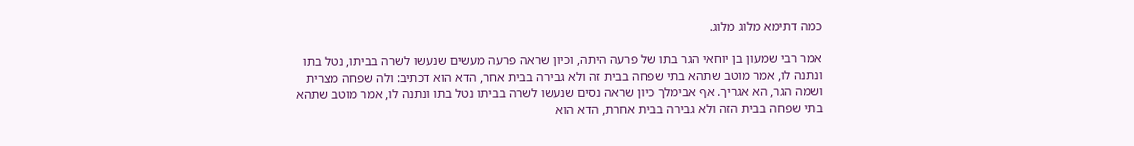כמה דתימא מלוג מלוג.

אמר רבי שמעון בן יוחאי הגר בתו של פרעה היתה, וכיון שראה פרעה מעשים שנעשו לשרה בביתו, נטל בתו ונתנה לו, אמר מוטב שתהא בתי שפחה בבית זה ולא גבירה בבית אחר, הדא הוא דכתיב: ולה שפחה מצרית ושמה הגר, הא אגריך. אף אבימלך כיון שראה נסים שנעשו לשרה בביתו נטל בתו ונתנה לו, אמר מוטב שתהא בתי שפחה בבית הזה ולא גבירה בבית אחרת, הדא הוא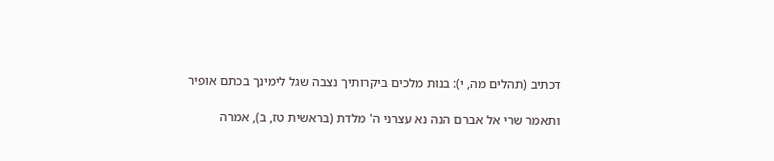דכתיב (תהלים מה, י): בנות מלכים ביקרותיך נצבה שגל לימינך בכתם אופיר

ותאמר שרי אל אברם הנה נא עצרני ה' מלדת (בראשית טז, ב), אמרה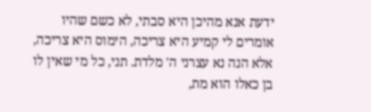ידעת אנא מהיכן היא סבתי, לא כשם שהיו אומרים לי קמיע היא צריכה, הימוס היא צריכה, אלא הנה נא עצרני ה' מלדת. תני, כל מי שאין לו בן כאלו הוא מת,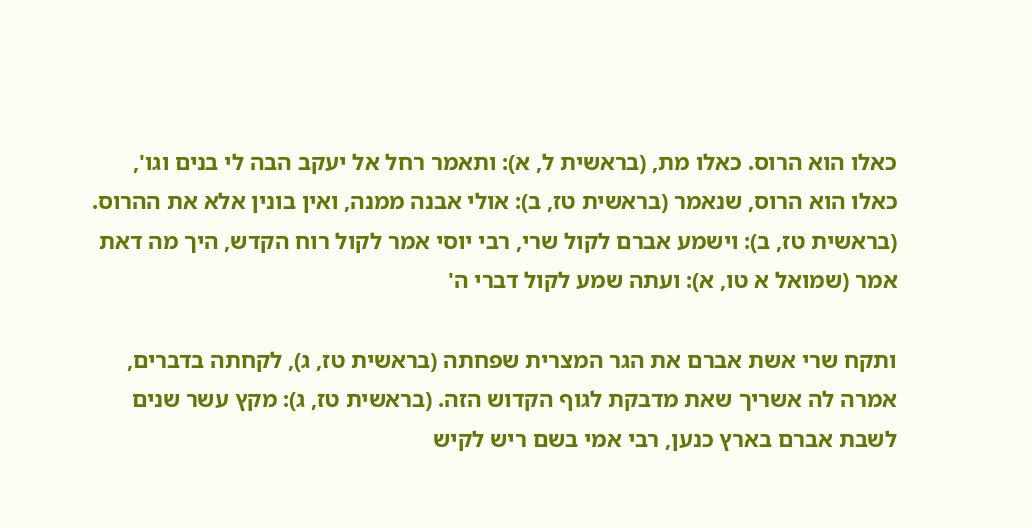כאלו הוא הרוס. כאלו מת, (בראשית ל, א): ותאמר רחל אל יעקב הבה לי בנים וגו', כאלו הוא הרוס, שנאמר (בראשית טז, ב): אולי אבנה ממנה, ואין בונין אלא את ההרוס. (בראשית טז, ב): וישמע אברם לקול שרי, רבי יוסי אמר לקול רוח הקדש, היך מה דאת אמר (שמואל א טו, א): ועתה שמע לקול דברי ה'

ותקח שרי אשת אברם את הגר המצרית שפחתה (בראשית טז, ג), לקחתה בדברים, אמרה לה אשריך שאת מדבקת לגוף הקדוש הזה. (בראשית טז, ג): מקץ עשר שנים לשבת אברם בארץ כנען, רבי אמי בשם ריש לקיש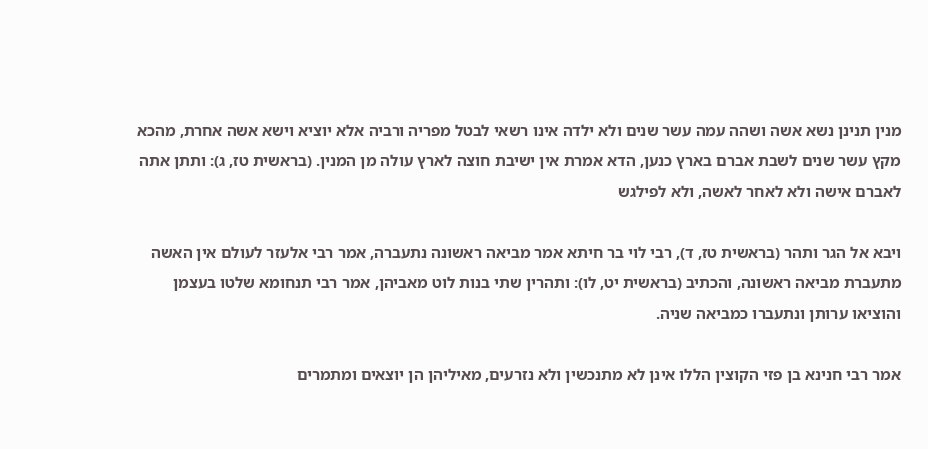מנין תנינן נשא אשה ושהה עמה עשר שנים ולא ילדה אינו רשאי לבטל מפריה ורביה אלא יוציא וישא אשה אחרת, מהכא מקץ עשר שנים לשבת אברם בארץ כנען, הדא אמרת אין ישיבת חוצה לארץ עולה מן המנין. (בראשית טז, ג): ותתן אתה לאברם אישה ולא לאחר לאשה, ולא לפילגש

ויבא אל הגר ותהר (בראשית טז, ד), רבי לוי בר חיתא אמר מביאה ראשונה נתעברה, אמר רבי אלעזר לעולם אין האשה מתעברת מביאה ראשונה, והכתיב (בראשית יט, לו): ותהרין שתי בנות לוט מאביהן, אמר רבי תנחומא שלטו בעצמן והוציאו ערותן ונתעברו כמביאה שניה.

אמר רבי חנינא בן פזי הקוצין הללו אינן לא מתנכשין ולא נזרעים, מאיליהן הן יוצאים ומתמרים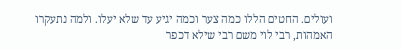ועולים. החטים הללו כמה צער וכמה יגיע עד שלא יעלו. ולמה נתעקרו האמהות, רבי לוי משם רבי שילא דכפר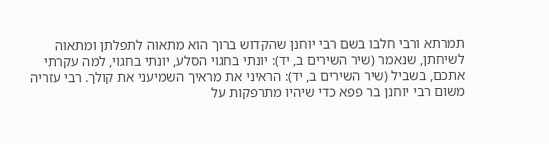תמרתא ורבי חלבו בשם רבי יוחנן שהקדוש ברוך הוא מתאוה לתפלתן ומתאוה לשיחתן, שנאמר (שיר השירים ב, יד): יונתי בחגוי הסלע, יונתי בחגוי, למה עקרתי אתכם, בשביל (שיר השירים ב, יד): הראיני את מראיך השמיעני את קולך. רבי עזריה משום רבי יוחנן בר פפא כדי שיהיו מתרפקות על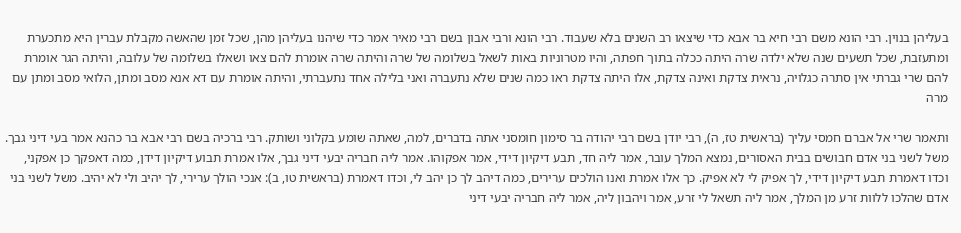בעליהן בנוין. רבי הונא משם רבי חיא בר אבא כדי שיצאו רב השנים בלא שעבוד. רבי הונא ורבי אבון בשם רבי מאיר אמר כדי שיהנו בעליהן מהן, שכל זמן שהאשה מקבלת עברין היא מתכערת ומתעזבת, שכל תשעים שנה שלא ילדה שרה היתה ככלה בתוך חפתה, והיו מטרוניות באות לשאל בשלומה של שרה והיתה שרה אומרת להם צאו ושאלו בשלומה של עלובה, והיתה הגר אומרת להם שרי גברתי אין סתרה כגלויה, נראית צדקת ואינה צדקת, אלו היתה צדקת ראו כמה שנים שלא נתעברה ואני בלילה אחד נתעברתי, והיתה אומרת עם דא אנא מסב ומתן, הלואי מסב ומתן עם מרה

ותאמר שרי אל אברם חמסי עליך (בראשית טז, ה), רבי יודן בשם רבי יהודה בר סימון חומסני אתה בדברים, למה, שאתה שומע בקלוני ושותק. רבי ברכיה בשם רבי אבא בר כהנא אמר בעי דיני גבך. משל לשני בני אדם חבושים בבית האסורים, נמצא המלך עובר, אמר ליה חד, תבע דיקיון דידי, אמר אפקוהו. אמר ליה חבריה יבעי דיני גבך, אלו אמרת תבוע דיקיון דידן, כמה דאפקך כן אפקני, וכדו דאמרת תבע דיקיון דידי, לך אפיק לי לא אפיק. כך אלו אמרת ואנו הולכים ערירים, כמה דיהב לך כן יהב לי, וכדו דאמרת (בראשית טו, ב): אנכי הולך ערירי, לך יהיב ולי לא יהיב. משל לשני בני אדם שהלכו ללוות זרע מן המלך, אמר ליה תשאל לי זרע, אמר ויהבון ליה, אמר ליה חבריה יבעי דיני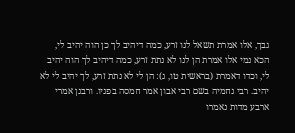גבך, אלו אמרת תשאל לנו זרע, כמה דיהיב לך כן הוה יהיב לי, הכא נמי אלו אמרת הן לנו לא נתת זרע, כמה דיהיב לך הוה יהיב לי, וכדו דאמרת (בראשית טו, ג): הן לי לא נתת זרע, לך יהיב לי לא יהיב. רבי נחמיה בשם רבי אבון אמר חמסה בפניו. ורבנן אמרי ארבע מדות נאמרו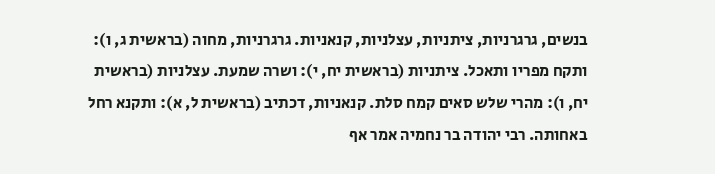בנשים, גרגרניות, ציתניות, עצלניות, קנאניות. גרגרניות, מחוה (בראשית ג, ו): ותקח מפריו ותאכל. ציתניות (בראשית יח, י): ושרה שמעת. עצלניות (בראשית יח, ו): מהרי שלש סאים קמח סלת. קנאניות, דכתיב (בראשית ל, א): ותקנא רחל באחותה. רבי יהודה בר נחמיה אמר אף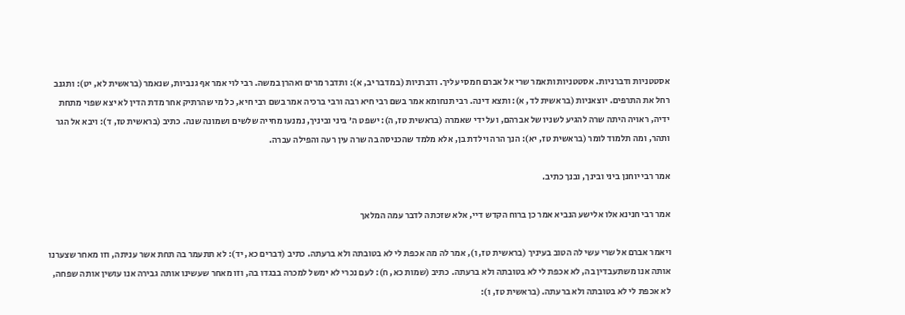אסטטניות ודברניות. אסטטניות ותאמר שרי אל אברם חמסי עליך. ודברניות (במדבר יב, א): ותדבר מרים ואהרן במשה. רבי לוי אמר אף גנביות, שנאמר (בראשית לא, יט): ותגנב רחל את התרפים. יוצאניות (בראשית לד, א): ותצא דינה. רבי תנחומא אמר בשם רבי חיא רבה ורבי ברכיה אמר בשם רבי חיא, כל מי שהרתיק אחר מדת הדין לא יצא שפוי מתחת ידיה, ראויה היתה שרה להגיע לשניו של אברהם, ועל ידי שאמרה (בראשית טז, ה): ישפט ה' ביני וביניך, נמנעו מחייה שלשים ושמונה שנה. כתיב (בראשית טז, ד): ויבא אל הגר ותהר, ומה תלמוד לומר (בראשית טז, יא): הנך הרה וילדת בן, אלא מלמד שהכניסה בה שרה עין רעה והפילה עברה.

אמר רבי יוחנן ביני ובינך, ובנך כתיב.

אמר רבי חנינא אלו אלישע הנביא אמר כן ברוח הקדש דיי, אלא שזכתה לדבר עמה המלאך

ויאמר אברם אל שרי עשי לה הטוב בעיניך (בראשית טז, ו), אמר לה מה אכפת לי לא בטובתה ולא ברעתה. כתיב (דברים כא, יד): לא תתעמר בה תחת אשר עניתה, וזו מאחר שצערנו אותה אנו משתעבדין בה, לא אכפת לי לא בטובתה ולא ברעתה. כתיב (שמות כא, ח): לעם נכרי לא ימשל למכרה בבגדו בה, וזו מאחר שעשינו אותה גבירה אנו עושין אותה שפחה, לא אכפת לי לא בטובתה ולא ברעתה. (בראשית טז, ו):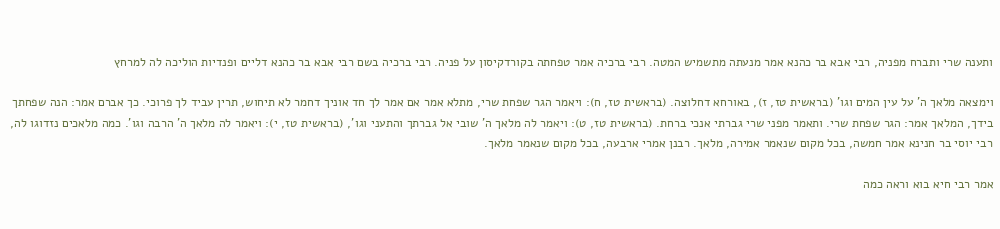ותענה שרי ותברח מפניה, רבי אבא בר כהנא אמר מנעתה מתשמיש המטה. רבי ברכיה אמר טפחתה בקורדקיסון על פניה. רבי ברכיה בשם רבי אבא בר כהנא דליים ופנדיות הוליכה לה למרחץ

וימצאה מלאך ה' על עין המים וגו' (בראשית טז, ז), באורחא דחלוצה. (בראשית טז, ח): ויאמר הגר שפחת שרי, מתלא אמר אם אמר לך חד אוניך דחמר לא תיחוש, תרין עביד לך פרוכי. כך אברם אמר: הנה שפחתך בידך, המלאך אמר: הגר שפחת שרי. ותאמר מפני שרי גברתי אנכי ברחת. (בראשית טז, ט): ויאמר לה מלאך ה' שובי אל גברתך והתעני וגו', (בראשית טז, י): ויאמר לה מלאך ה' הרבה וגו'. כמה מלאכים נזדוגו לה, רבי יוסי בר חנינא אמר חמשה, בכל מקום שנאמר אמירה, מלאך. רבנן אמרי ארבעה, בכל מקום שנאמר מלאך.

אמר רבי חיא בוא וראה כמה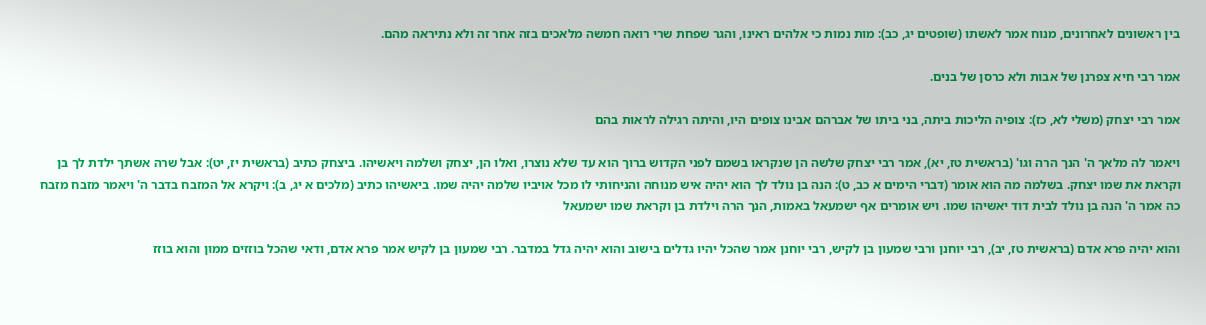בין ראשונים לאחרונים, מנוח אמר לאשתו (שופטים יג, כב): מות נמות כי אלהים ראינו, והגר שפחת שרי רואה חמשה מלאכים בזה אחר זה ולא נתיראה מהם.

אמר רבי חיא צפרנן של אבות ולא כרסן של בנים.

אמר רבי יצחק (משלי לא, כז): צופיה הליכות ביתה, בני ביתו של אברהם אבינו צופים היו, והיתה רגילה לראות בהם

ויאמר לה מלאך ה' הנך הרה וגו' (בראשית טז, יא), אמר רבי יצחק שלשה הן שנקראו בשמם לפני הקדוש ברוך הוא עד שלא נוצרו, ואלו הן, יצחק ושלמה ויאשיהו. ביצחק כתיב (בראשית יז, יט): אבל שרה אשתך ילדת לך בן וקראת את שמו יצחק. בשלמה מה הוא אומר (דברי הימים א כב, ט): הנה בן נולד לך הוא יהיה איש מנוחה והניחותי לו מכל אויביו שלמה יהיה שמו. ביאשיהו כתיב (מלכים א יג, ב): ויקרא אל המזבח בדבר ה' ויאמר מזבח מזבח כה אמר ה' הנה בן נולד לבית דוד יאשיהו שמו. ויש אומרים אף ישמעאל באמות, הנך הרה וילדת בן וקראת שמו ישמעאל

והוא יהיה פרא אדם (בראשית טז, יב), רבי יוחנן ורבי שמעון בן לקיש, רבי יוחנן אמר שהכל יהיו גדלים בישוב והוא יהיה גדל במדבר. רבי שמעון בן לקיש אמר פרא אדם, ודאי שהכל בוזזים ממון והוא בוזז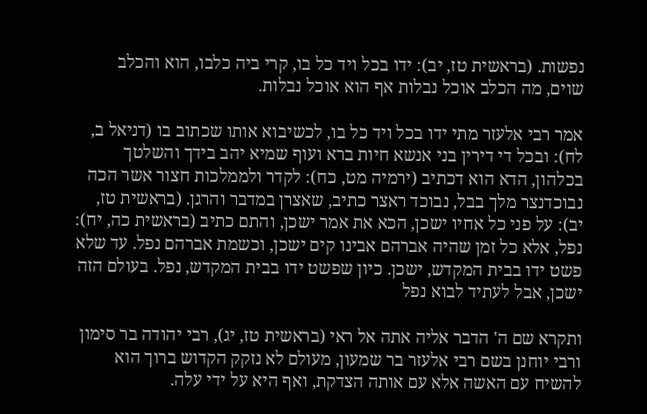נפשות. (בראשית טז, יב): ידו בכל ויד כל בו, קרי ביה כלבו, הוא והכלב שוים, מה הכלב אוכל נבלות אף הוא אוכל נבלות.

אמר רבי אלעזר מתי ידו בכל ויד כל בו, לכשיבוא אותו שכתוב בו (דניאל ב, לח): ובכל די דירין בני אנשא חיות ברא ועוף שמיא יהב בידך והשלטך בכלהון, הדא הוא דכתיב (ירמיה מט, כח): לקדר ולממלכות חצור אשר הכה נבוכדנצר מלך בבל, נבוכד ראצר כתיב, שאצרן במדבר והרגן. (בראשית טז, יב): על פני כל אחיו ישכן, הכא את אמר ישכן, והתם כתיב (בראשית כה, יח): נפל, אלא כל זמן שהיה אברהם אבינו קים ישכן, וכשמת אברהם נפל. עד שלא פשט ידו בבית המקדש, ישכן. כיון שפשט ידו בבית המקדש, נפל. בעולם הזה ישכן, אבל לעתיד לבוא נפל

ותקרא שם ה' הדבר אליה אתה אל ראי (בראשית טז, יג), רבי יהודה בר סימון ורבי יוחנן בשם רבי אלעזר בר שמעון, מעולם לא נזקק הקדוש ברוך הוא להשיח עם האשה אלא עם אותה הצדקת, ואף היא על ידי עלה.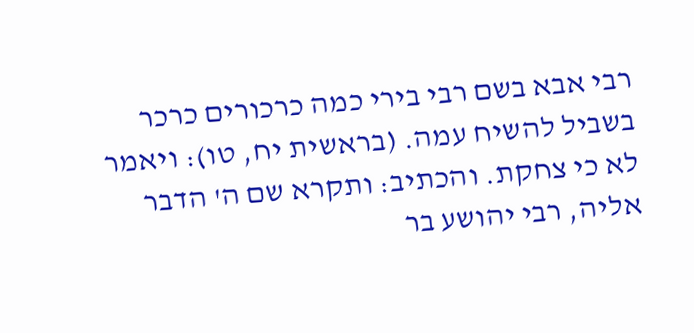רבי אבא בשם רבי בירי כמה כרכורים כרכר בשביל להשיח עמה. (בראשית יח, טו): ויאמר לא כי צחקת. והכתיב: ותקרא שם ה' הדבר אליה, רבי יהושע בר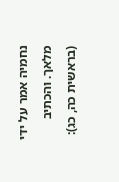נחמיה אמר על ידי מלאך. והכתיב (בראשית כה, כג):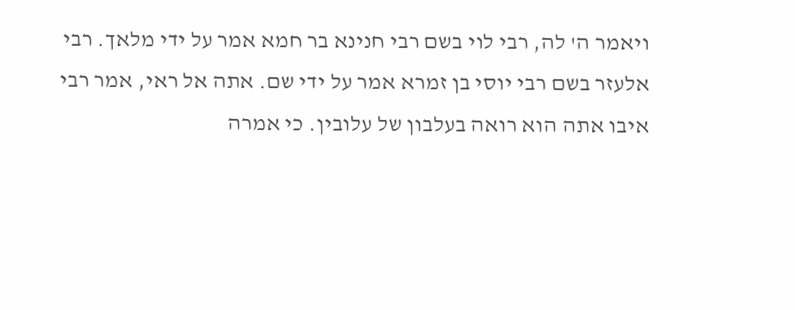ויאמר ה' לה, רבי לוי בשם רבי חנינא בר חמא אמר על ידי מלאך. רבי אלעזר בשם רבי יוסי בן זמרא אמר על ידי שם. אתה אל ראי, אמר רבי איבו אתה הוא רואה בעלבון של עלובין. כי אמרה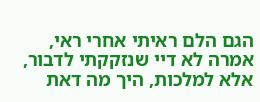הגם הלם ראיתי אחרי ראי, אמרה לא דיי שנזקקתי לדבור, אלא למלכות, היך מה דאת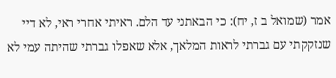אמר (שמואל ב ז, יח): כי הבאתני עד הלם. ראיתי אחרי ראי, לא דיי שנזקקתי עם גברתי לראות המלאך, אלא שאפלו גברתי שהיתה עמי לא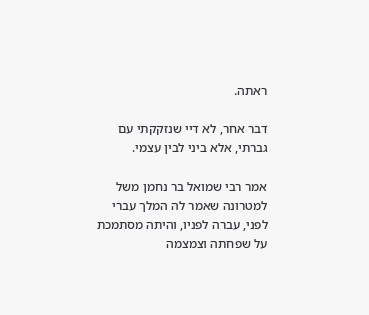ראתה.

דבר אחר, לא דיי שנזקקתי עם גברתי, אלא ביני לבין עצמי.

אמר רבי שמואל בר נחמן משל למטרונה שאמר לה המלך עברי לפני, עברה לפניו, והיתה מסתמכת על שפחתה וצמצמה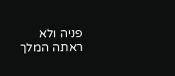פניה ולא ראתה המלך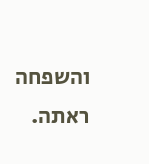והשפחה ראתה.